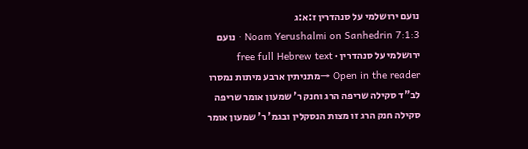נועם ירושלמי על סנהדרין ז:א:ג
Noam Yerushalmi on Sanhedrin 7:1:3 · נועם ירושלמי על סנהדרין · free full Hebrew text
Open in the reader →מתניתין ארבע מיתות נמסרו לב"ד סקילה שריפה הרג וחנק ר' שמעון אומר שריפה סקילה חנק הרג זו מצות הנסקלין ובגמ' ר' שמעון אומר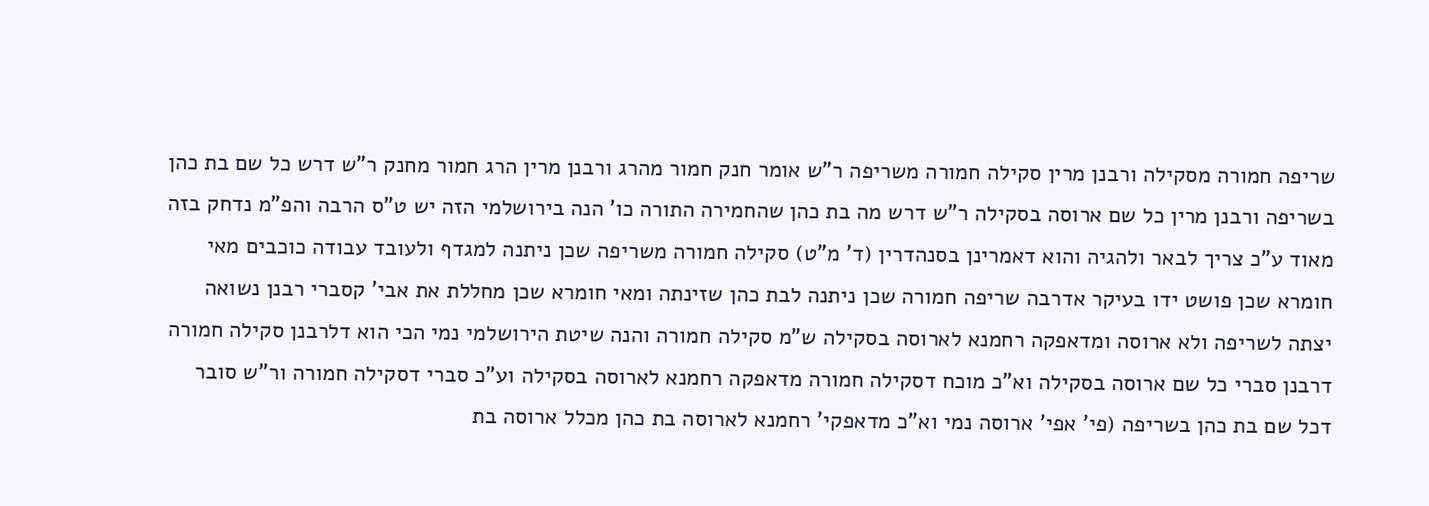שריפה חמורה מסקילה ורבנן מרין סקילה חמורה משריפה ר"ש אומר חנק חמור מהרג ורבנן מרין הרג חמור מחנק ר"ש דרש כל שם בת כהן בשריפה ורבנן מרין כל שם ארוסה בסקילה ר"ש דרש מה בת כהן שהחמירה התורה כו' הנה בירושלמי הזה יש ט"ס הרבה והפ"מ נדחק בזה מאוד ע"כ צריך לבאר ולהגיה והוא דאמרינן בסנהדרין (ד' מ"ט) סקילה חמורה משריפה שכן ניתנה למגדף ולעובד עבודה כוכבים מאי חומרא שכן פושט ידו בעיקר אדרבה שריפה חמורה שכן ניתנה לבת כהן שזינתה ומאי חומרא שכן מחללת את אבי' קסברי רבנן נשואה יצתה לשריפה ולא ארוסה ומדאפקה רחמנא לארוסה בסקילה ש"מ סקילה חמורה והנה שיטת הירושלמי נמי הכי הוא דלרבנן סקילה חמורה דרבנן סברי כל שם ארוסה בסקילה וא"כ מוכח דסקילה חמורה מדאפקה רחמנא לארוסה בסקילה וע"כ סברי דסקילה חמורה ור"ש סובר דכל שם בת כהן בשריפה (פי' אפי' ארוסה נמי וא"כ מדאפקי' רחמנא לארוסה בת כהן מכלל ארוסה בת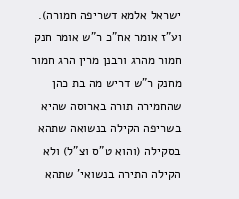ישראל אלמא דשריפה חמורה).
וע"ז אומר אח"כ ר"ש אומר חנק חמור מהרג ורבנן מרין הרג חמור מחנק ר"ש דריש מה בת כהן שהחמירה תורה בארוסה שהיא בשריפה הקילה בנשואה שתהא בסקילה (והוא ט"ס וצ"ל) ולא הקילה התירה בנשואי' שתהא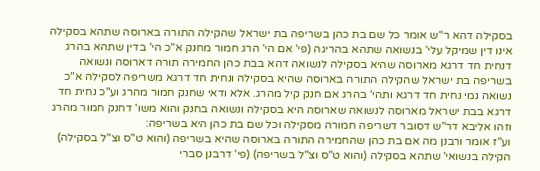בסקילה דהא ר"ש אומר כל שם בת כהן בשריפה בת ישראל שהקילה התורה בארוסה שתהא בסקילה אינו דין שמיקל עלי' בנשואה שתהא בהריגה (פי' אם הי' הרג חמור מחנק א"כ הי' בדין שתהא בהרג דנחית חד דרגא מארוסה שהיא בסקילה לנשואה דהא בבת כהן החמירה תורה דארוסה ונשואה בשריפה בת ישראל שהקילה התורה בארוסה שהיא בסקילה ונחית חד דרגא משריפה לסקילה א"כ נשואה נמי נחית חד דרגא ותהי' בהרג אם חנק קיל מהרג. אלא ודאי שחנק חמור מהרג וע"כ נחית חד דרגא בבת ישראל מארוסה לנשואה שארוסה היא בסקילה ונשואה בחנק והוא משו' דחנק חמור מהרג וזהו אליבא דר"ש דסובר דשריפה חמורה מסקילה וכל שם בת כהן היא בשריפה:
וע"ז אומר ורבנן מה אם בת כהן שהחמירה התורה בארוסה שהיא בשריפה (והוא ט"ס וצ"ל בסקילה) הקילה בנשואי' שתהא בסקילה (והוא ט"ס וצ"ל בשריפה) (פי' דרבנן סברי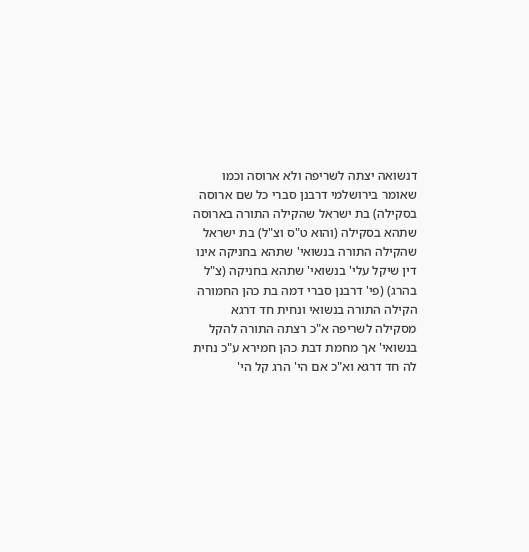דנשואה יצתה לשריפה ולא ארוסה וכמו שאומר בירושלמי דרבנן סברי כל שם ארוסה בסקילה) בת ישראל שהקילה התורה בארוסה שתהא בסקילה (והוא ט"ס וצ"ל) בת ישראל שהקילה התורה בנשואי' שתהא בחניקה אינו דין שיקל עלי' בנשואי' שתהא בחניקה (צ"ל בהרג) (פי' דרבנן סברי דמה בת כהן החמורה הקילה התורה בנשואי ונחית חד דרגא מסקילה לשריפה א"כ רצתה התורה להקל בנשואי' אך מחמת דבת כהן חמירא ע"כ נחית לה חד דרגא וא"כ אם הי' הרג קל הי'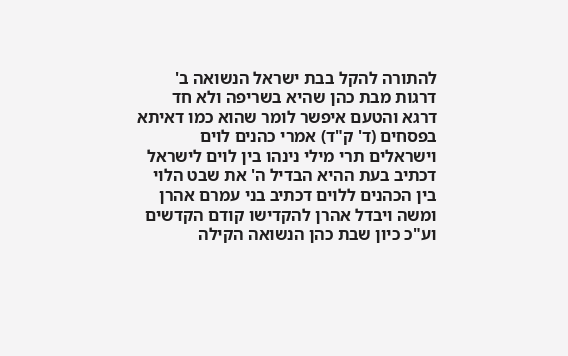להתורה להקל בבת ישראל הנשואה ב' דרגות מבת כהן שהיא בשריפה ולא חד דרגא והטעם איפשר לומר שהוא כמו דאיתא בפסחים (ד' ק"ד) אמרי כהנים לוים וישראלים תרי מילי נינהו בין לוים לישראל דכתיב בעת ההיא הבדיל ה' את שבט הלוי בין הכהנים ללוים דכתיב בני עמרם אהרן ומשה ויבדל אהרן להקדישו קודם הקדשים וע"כ כיון שבת כהן הנשואה הקילה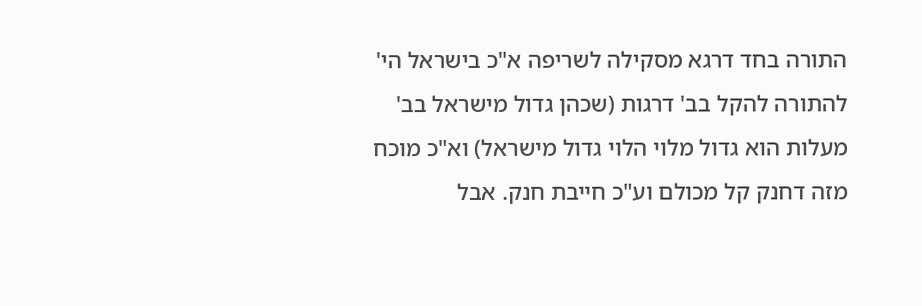התורה בחד דרגא מסקילה לשריפה א"כ בישראל הי' להתורה להקל בב' דרגות (שכהן גדול מישראל בב' מעלות הוא גדול מלוי הלוי גדול מישראל) וא"כ מוכח מזה דחנק קל מכולם וע"כ חייבת חנק. אבל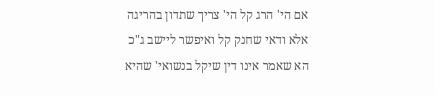אם הי' הרג קל הי' צריך שתדון בהריגה אלא ודאי שחנק קל ואיפשר ליישב ג"כ הא שאמר אינו דין שיקל בנשואי' שהיא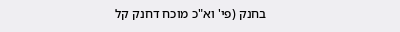בחנק (פי' וא"כ מוכח דחנק קל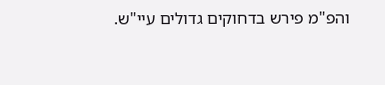והפ"מ פירש בדחוקים גדולים עיי"ש.